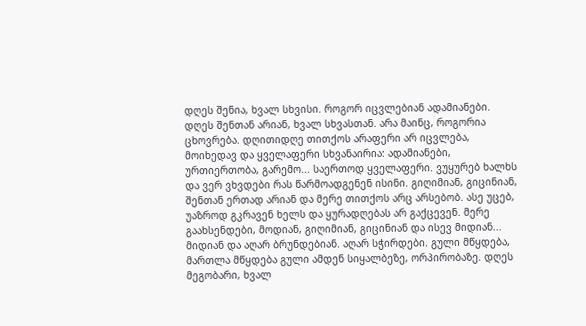დღეს შენია, ხვალ სხვისი. როგორ იცვლებიან ადამიანები. დღეს შენთან არიან, ხვალ სხვასთან. არა მაინც, როგორია ცხოვრება. დღითიდღე თითქოს არაფერი არ იცვლება, მოიხედავ და ყველაფერი სხვანაირია: ადამიანები, ურთიერთობა, გარემო... საერთოდ ყველაფერი. ვუყურებ ხალხს და ვერ ვხვდები რას წარმოადგენენ ისინი. გიღიმიან, გიცინიან, შენთან ერთად არიან და მერე თითქოს არც არსებობ. ასე უცებ, უაზროდ გკრავენ ხელს და ყურადღებას არ გაქცევენ. მერე გაახსენდები, მოდიან, გიღიმიან, გიცინიან და ისევ მიდიან... მიდიან და აღარ ბრუნდებიან. აღარ სჭირდები. გული მწყდება, მართლა მწყდება გული ამდენ სიყალბეზე, ორპირობაზე. დღეს მეგობარი, ხვალ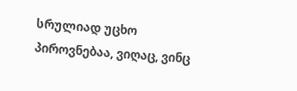სრულიად უცხო პიროვნებაა, ვიღაც, ვინც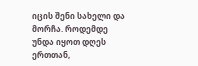იცის შენი სახელი და მორჩა. როდემდე უნდა იყოთ დღეს ერთთან,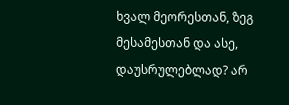ხვალ მეორესთან, ზეგ მესამესთან და ასე, დაუსრულებლად? არ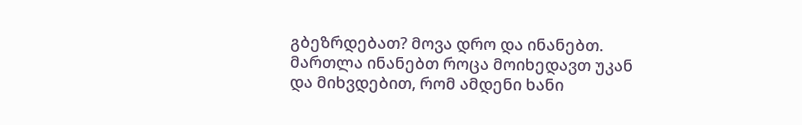გბეზრდებათ? მოვა დრო და ინანებთ. მართლა ინანებთ როცა მოიხედავთ უკან და მიხვდებით, რომ ამდენი ხანი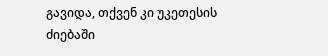გავიდა, თქვენ კი უკეთესის ძიებაში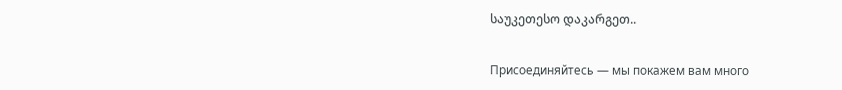საუკეთესო დაკარგეთ..


Присоединяйтесь — мы покажем вам много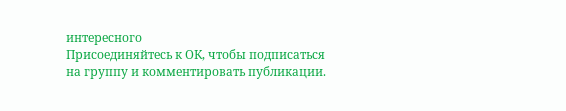интересного
Присоединяйтесь к ОК, чтобы подписаться на группу и комментировать публикации.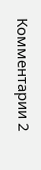Комментарии 2